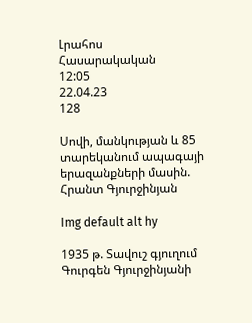Լրահոս
Հասարակական
12:05
22.04.23
128

Սովի, մանկության և 85 տարեկանում ապագայի երազանքների մասին. Հրանտ Գյուրջինյան

Img default alt hy

1935 թ. Տավուշ գյուղում Գուրգեն Գյուրջինյանի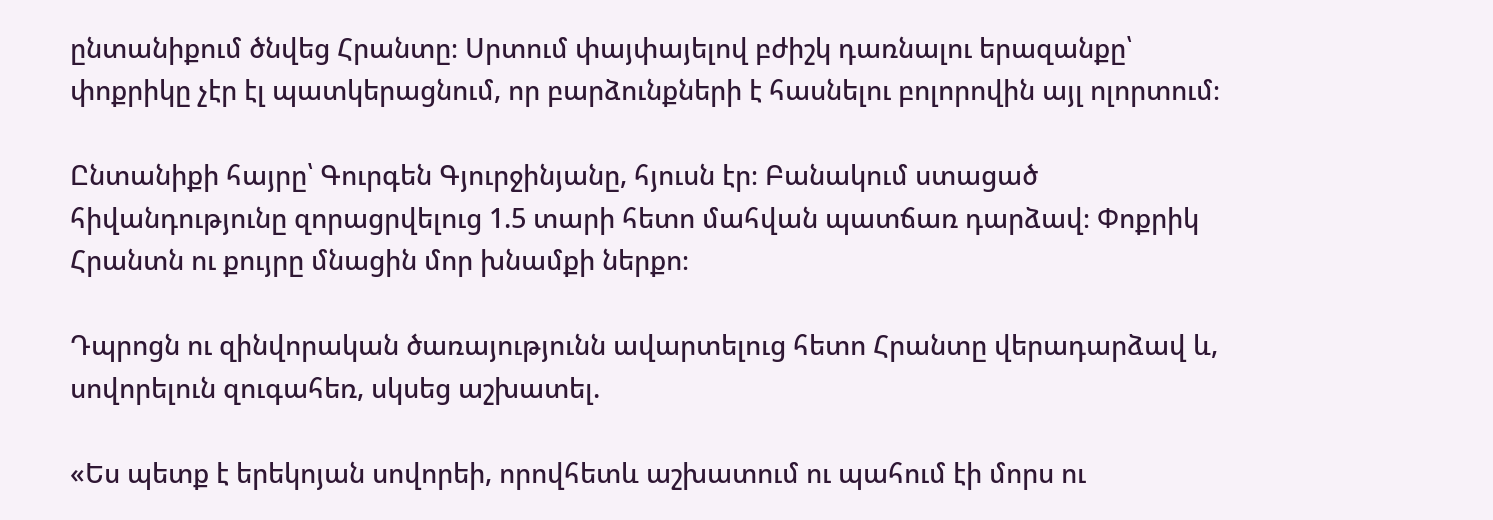ընտանիքում ծնվեց Հրանտը։ Սրտում փայփայելով բժիշկ դառնալու երազանքը՝ փոքրիկը չէր էլ պատկերացնում, որ բարձունքների է հասնելու բոլորովին այլ ոլորտում։

Ընտանիքի հայրը՝ Գուրգեն Գյուրջինյանը, հյուսն էր։ Բանակում ստացած հիվանդությունը զորացրվելուց 1.5 տարի հետո մահվան պատճառ դարձավ։ Փոքրիկ Հրանտն ու քույրը մնացին մոր խնամքի ներքո։

Դպրոցն ու զինվորական ծառայությունն ավարտելուց հետո Հրանտը վերադարձավ և, սովորելուն զուգահեռ, սկսեց աշխատել.

«Ես պետք է երեկոյան սովորեի, որովհետև աշխատում ու պահում էի մորս ու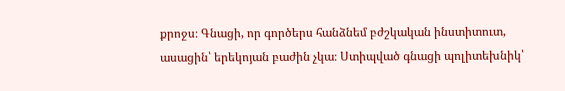քրոջս։ Գնացի, որ գործերս հանձնեմ բժշկական ինստիտուտ, ասացին՝ երեկոյան բաժին չկա։ Ստիպված գնացի պոլիտեխնիկ՝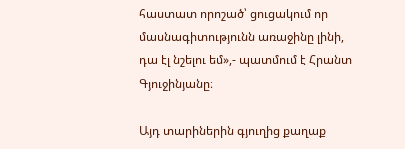հաստատ որոշած՝ ցուցակում որ մասնագիտությունն առաջինը լինի, դա էլ նշելու եմ»,- պատմում է Հրանտ Գյուջինյանը։

Այդ տարիներին գյուղից քաղաք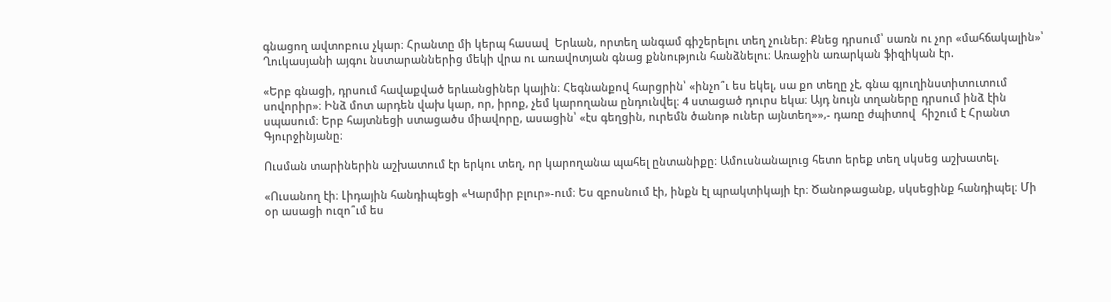գնացող ավտոբուս չկար։ Հրանտը մի կերպ հասավ  Երևան, որտեղ անգամ գիշերելու տեղ չուներ։ Քնեց դրսում՝ սառն ու չոր «մահճակալին»՝ Ղուկասյանի այգու նստարաններից մեկի վրա ու առավոտյան գնաց քննություն հանձնելու։ Առաջին առարկան ֆիզիկան էր.

«Երբ գնացի, դրսում հավաքված երևանցիներ կային։ Հեգնանքով հարցրին՝ «ինչո՞ւ ես եկել, սա քո տեղը չէ, գնա գյուղինստիտուտում սովորիր»։ Ինձ մոտ արդեն վախ կար, որ, իրոք, չեմ կարողանա ընդունվել։ 4 ստացած դուրս եկա։ Այդ նույն տղաները դրսում ինձ էին սպասում։ Երբ հայտնեցի ստացածս միավորը, ասացին՝ «էս գեղցին, ուրեմն ծանոթ ուներ այնտեղ»»,- դառը ժպիտով  հիշում է Հրանտ Գյուրջինյանը։

Ուսման տարիներին աշխատում էր երկու տեղ, որ կարողանա պահել ընտանիքը։ Ամուսնանալուց հետո երեք տեղ սկսեց աշխատել.

«Ուսանող էի։ Լիդային հանդիպեցի «Կարմիր բլուր»-ում։ Ես զբոսնում էի, ինքն էլ պրակտիկայի էր։ Ծանոթացանք, սկսեցինք հանդիպել։ Մի օր ասացի ուզո՞ւմ ես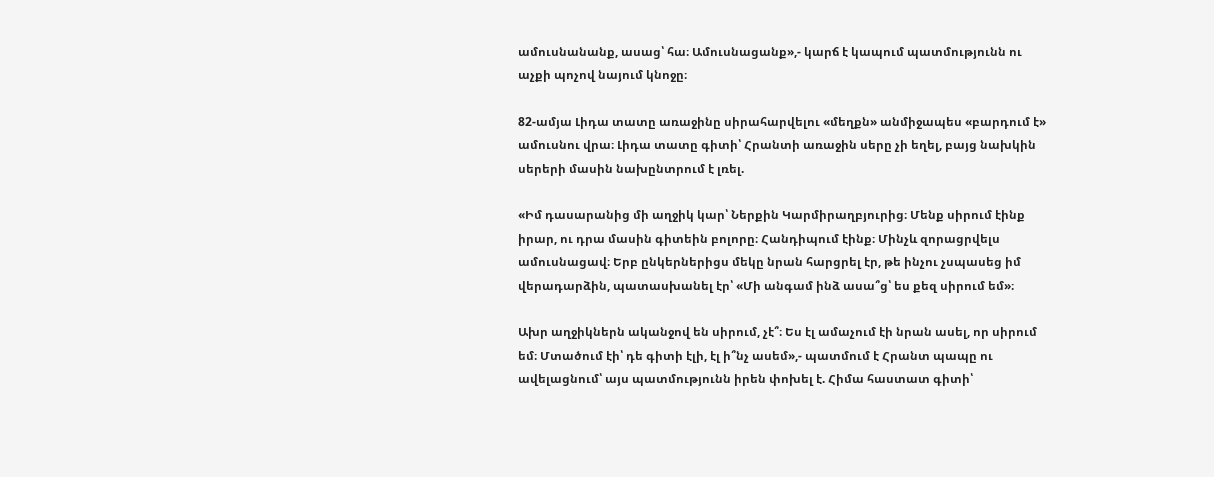ամուսնանանք, ասաց՝ հա։ Ամուսնացանք»,- կարճ է կապում պատմությունն ու աչքի պոչով նայում կնոջը։

82-ամյա Լիդա տատը առաջինը սիրահարվելու «մեղքն» անմիջապես «բարդում է» ամուսնու վրա։ Լիդա տատը գիտի՝ Հրանտի առաջին սերը չի եղել, բայց նախկին սերերի մասին նախընտրում է լռել.

«Իմ դասարանից մի աղջիկ կար՝ Ներքին Կարմիրաղբյուրից։ Մենք սիրում էինք իրար, ու դրա մասին գիտեին բոլորը։ Հանդիպում էինք։ Մինչև զորացրվելս ամուսնացավ։ Երբ ընկերներիցս մեկը նրան հարցրել էր, թե ինչու չսպասեց իմ վերադարձին, պատասխանել էր՝ «Մի անգամ ինձ ասա՞ց՝ ես քեզ սիրում եմ»։

Ախր աղջիկներն ականջով են սիրում, չէ՞։ Ես էլ ամաչում էի նրան ասել, որ սիրում եմ։ Մտածում էի՝ դե գիտի էլի, էլ ի՞նչ ասեմ»,- պատմում է Հրանտ պապը ու ավելացնում՝ այս պատմությունն իրեն փոխել է. Հիմա հաստատ գիտի՝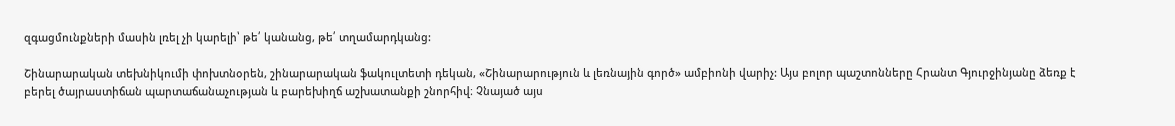զգացմունքների մասին լռել չի կարելի՝ թե՛ կանանց, թե՛ տղամարդկանց:

Շինարարական տեխնիկումի փոխտնօրեն, շինարարական ֆակուլտետի դեկան, «Շինարարություն և լեռնային գործ» ամբիոնի վարիչ: Այս բոլոր պաշտոնները Հրանտ Գյուրջինյանը ձեռք է բերել ծայրաստիճան պարտաճանաչության և բարեխիղճ աշխատանքի շնորհիվ։ Չնայած այս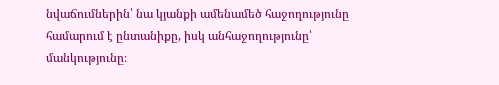նվաճումներին՝ նա կյանքի ամենամեծ հաջողությունը համարում է ընտանիքը, իսկ անհաջողությունը՝ մանկությունը։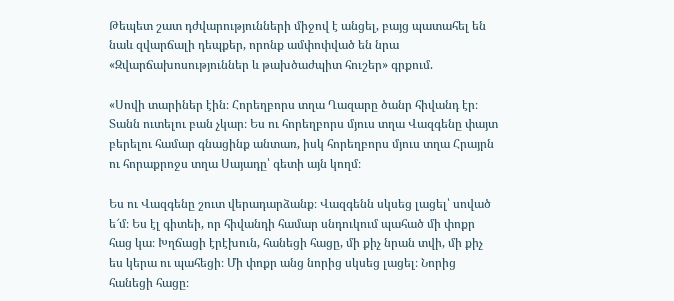Թեպետ շատ դժվարությունների միջով է անցել, բայց պատահել են նաև զվարճալի դեպքեր, որոնք ամփոփված են նրա «Զվարճախոսություններ և թախծաժպիտ հուշեր» գրքում.

«Սովի տարիներ էին։ Հորեղբորս տղա Ղազարը ծանր հիվանդ էր։ Տանն ուտելու բան չկար։ Ես ու հորեղբորս մյուս տղա Վազգենը փայտ բերելու համար գնացինք անտառ, իսկ հորեղբորս մյուս տղա Հրայրն ու հորաքրոջս տղա Սայադը՝ գետի այն կողմ։

Ես ու Վազգենը շուտ վերադարձանք։ Վազգենն սկսեց լացել՝ սոված ե՜մ։ Ես էլ գիտեի, որ հիվանդի համար սնդուկում պահած մի փոքր հաց կա։ Խղճացի էրէխուն, հանեցի հացը, մի քիչ նրան տվի, մի քիչ ես կերա ու պահեցի։ Մի փոքր անց նորից սկսեց լացել։ Նորից հանեցի հացը։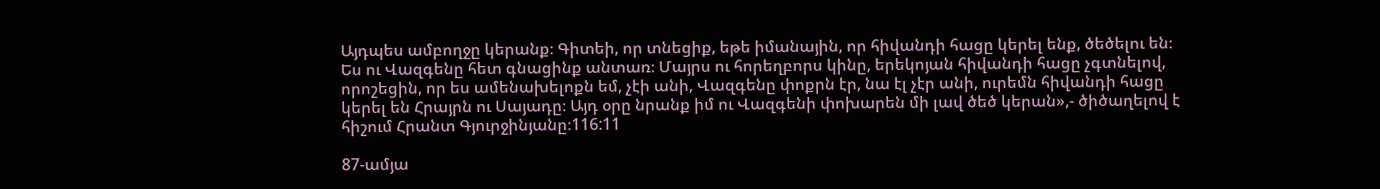Այդպես ամբողջը կերանք։ Գիտեի, որ տնեցիք, եթե իմանային, որ հիվանդի հացը կերել ենք, ծեծելու են։ Ես ու Վազգենը հետ գնացինք անտառ։ Մայրս ու հորեղբորս կինը, երեկոյան հիվանդի հացը չգտնելով, որոշեցին, որ ես ամենախելոքն եմ, չէի անի, Վազգենը փոքրն էր, նա էլ չէր անի, ուրեմն հիվանդի հացը կերել են Հրայրն ու Սայադը։ Այդ օրը նրանք իմ ու Վազգենի փոխարեն մի լավ ծեծ կերան»,- ծիծաղելով է հիշում Հրանտ Գյուրջինյանը։116:11

87-ամյա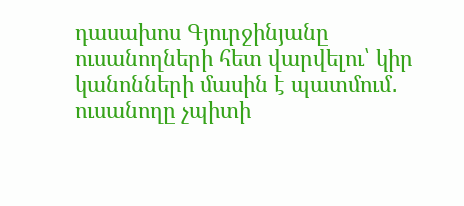դասախոս Գյուրջինյանը ուսանողների հետ վարվելու՝ կիր կանոնների մասին է պատմում․ ուսանողը չպիտի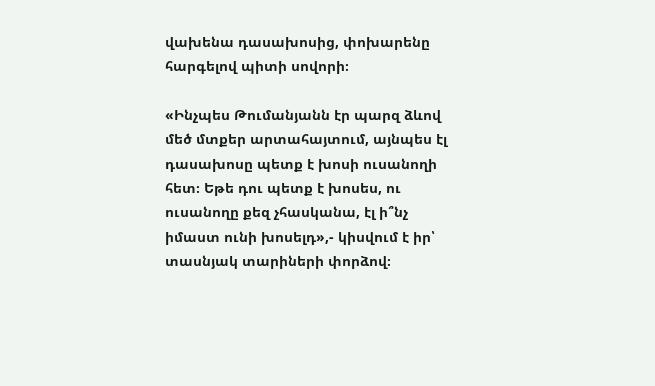վախենա դասախոսից, փոխարենը հարգելով պիտի սովորի։

«Ինչպես Թումանյանն էր պարզ ձևով մեծ մտքեր արտահայտում, այնպես էլ դասախոսը պետք է խոսի ուսանողի հետ։ Եթե դու պետք է խոսես, ու ուսանողը քեզ չհասկանա, էլ ի՞նչ իմաստ ունի խոսելդ»,- կիսվում է իր՝ տասնյակ տարիների փորձով։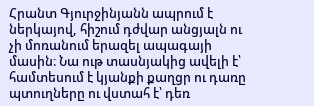Հրանտ Գյուրջինյանն ապրում է ներկայով, հիշում դժվար անցյալն ու չի մոռանում երազել ապագայի մասին։ Նա ութ տասնյակից ավելի է՝ համտեսում է կյանքի քաղցր ու դառը պտուղները ու վստահ է՝ դեռ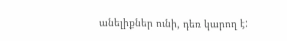անելիքներ ունի, դեռ կարող է: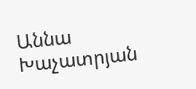Աննա Խաչատրյան